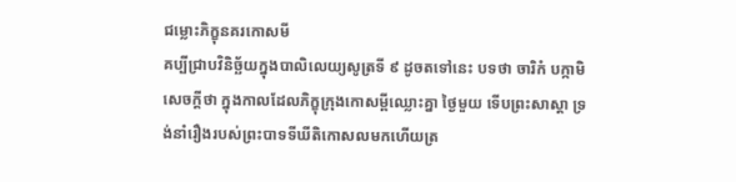ជម្លោះភិក្ខុនគរកោសមី
គប្បីជ្រាបវិនិច្ឆ័យក្នុងបាលិលេយ្យសូត្រទី ៩ ដូចតទៅនេះ បទថា ចារិកំ បក្កាមិ សេចក្តីថា ក្នុងកាលដែលភិក្ខុក្រុងកោសម្ពីឈ្លោះគ្នា ថ្ងៃមួយ ទើបព្រះសាស្តា ទ្រង់នាំរឿងរបស់ព្រះបាទទីឃីតិកោសលមកហើយត្រ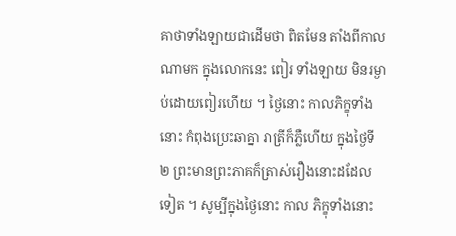គាថាទាំងឡាយជាដើមថា ពិតមែន តាំងពីកាលណាមក ក្នុងលោកនេះ ពៀរ ទាំងឡាយ មិនរម្ងាប់ដោយពៀរហើយ ។ ថ្ងៃនោះ កាលភិក្ខុទាំងនោះ កំពុងប្រេះឆាគ្នា រាត្រីក៏ភ្លឺហើយ ក្នុងថ្ងៃទី ២ ព្រះមានព្រះភាគក៏ត្រាស់រឿងនោះដដែលទៀត ។ សូម្បីក្នុងថ្ងៃនោះ កាល ភិក្ខុទាំងនោះ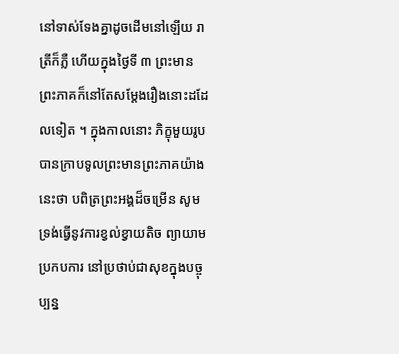នៅទាស់ទែងគ្នាដូចដើមនៅឡើយ រាត្រីក៏ភ្លឺ ហើយក្នុងថ្ងៃទី ៣ ព្រះមានព្រះភាគក៏នៅតែសម្តែងរឿងនោះដដែលទៀត ។ ក្នុងកាលនោះ ភិក្ខុមួយរូប បានក្រាបទូលព្រះមានព្រះភាគយ៉ាងនេះថា បពិត្រព្រះអង្គដ៏ចម្រើន សូមទ្រង់ធ្វើនូវការខ្វល់ខ្វាយតិច ព្យាយាមប្រកបការ នៅប្រថាប់ជាសុខក្នុងបច្ចុប្បន្ន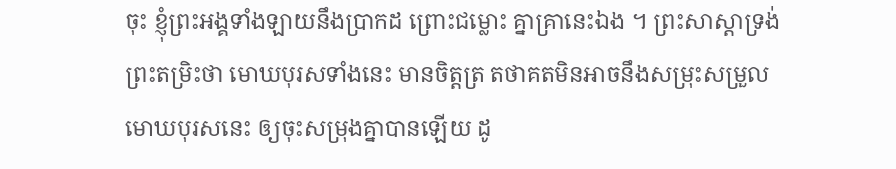ចុះ ខ្ញុំព្រះអង្គទាំងឡាយនឹងប្រាកដ ព្រោះជម្លោះ គ្នាគ្រានេះឯង ។ ព្រះសាស្តាទ្រង់ព្រះតម្រិះថា មោឃបុរសទាំងនេះ មានចិត្តត្រ តថាគតមិនអាចនឹងសម្រុះសម្រួលមោឃបុរសនេះ ឲ្យចុះសម្រុងគ្នាបានឡើយ ដូ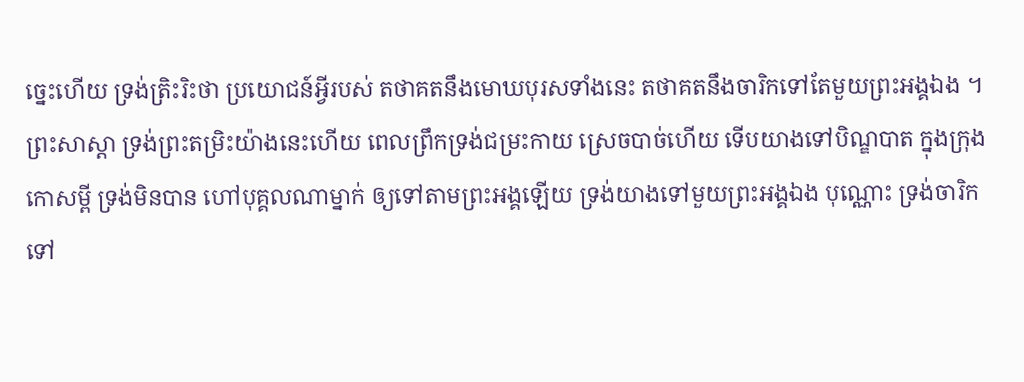ច្នេះហើយ ទ្រង់ត្រិះរិះថា ប្រយោជន៍អ្វីរបស់ តថាគតនឹងមោឃបុរសទាំងនេះ តថាគតនឹងចារិកទៅតែមួយព្រះអង្គឯង ។ ព្រះសាស្តា ទ្រង់ព្រះតម្រិះយ៉ាងនេះហើយ ពេលព្រឹកទ្រង់ជម្រះកាយ ស្រេចបាច់ហើយ ទើបយាងទៅបិណ្ឌបាត ក្នុងក្រុងកោសម្ពី ទ្រង់មិនបាន ហៅបុគ្គលណាម្នាក់ ឲ្យទៅតាមព្រះអង្គឡើយ ទ្រង់យាងទៅមួយព្រះអង្គឯង បុណ្ណោះ ទ្រង់ចារិកទៅ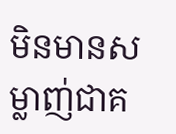មិនមានសម្លាញ់ជាគ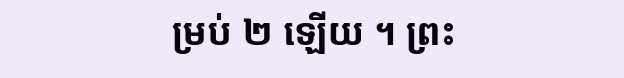ម្រប់ ២ ឡើយ ។ ព្រះ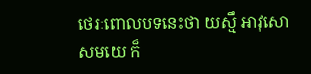ថេរៈពោលបទនេះថា យស្មឹ អាវុសោ សមយេ ក៏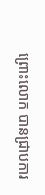ព្រោះលោក បានជ្រាបការ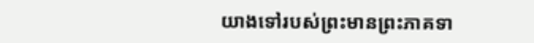យាងទៅរបស់ព្រះមានព្រះភាគទា